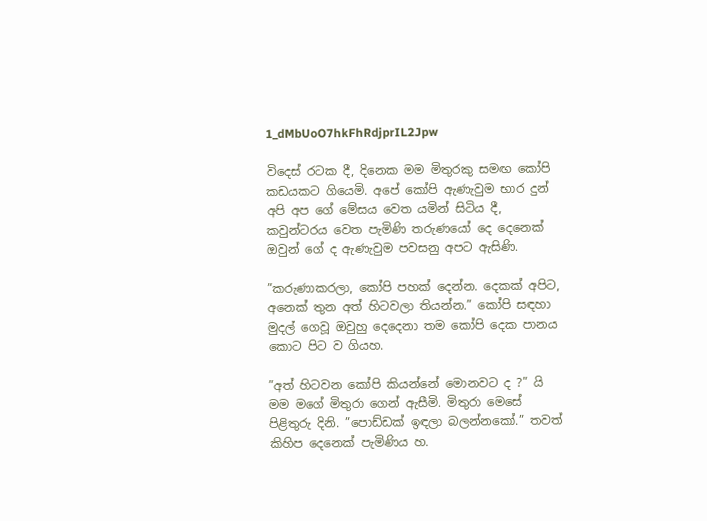1_dMbUoO7hkFhRdjprIL2Jpw

විදෙස් රටක දී, දිනෙක මම මිතුරකු සමඟ කෝපි කඩයකට ගියෙමි. අපේ කෝපි ඇණැවුම භාර දුන් අපි අප ගේ මේසය වෙත යමින් සිටිය දී, කවුන්ටරය වෙත පැමිණි තරුණයෝ දෙ දෙනෙක් ඔවුන් ගේ ද ඇණැවුම පවසනු අපට ඇසිණි.

”කරුණාකරලා, කෝපි පහක් දෙන්න. දෙකක් අපිට, අනෙක් තුන අත් හිටවලා තියන්න.” කෝපි සඳහා මුදල් ගෙවූ ඔවුහු දෙදෙනා තම කෝපි දෙක පානය කොට පිට ව ගියහ.

”අත් හිටවන කෝපි කියන්නේ මොනවට ද ?” යි මම මගේ මිතුරා ගෙන් ඇසීමි. මිතුරා මෙසේ පිළිතුරු දිනි. ”පොඩ්ඩක් ඉඳලා බලන්නකෝ.” තවත් කිහිප දෙනෙක් පැමිණිය හ.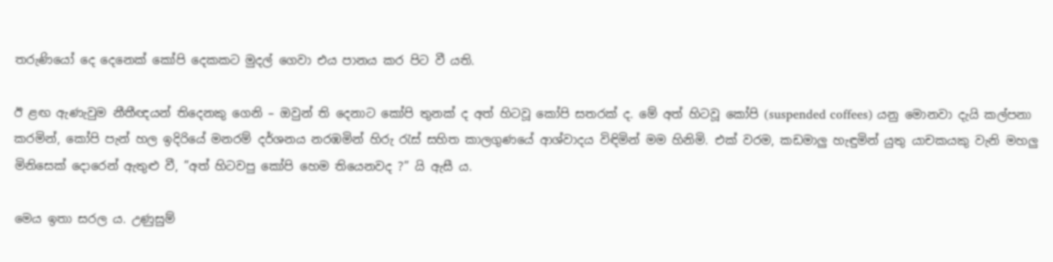තරුණියෝ දෙ දෙනෙක් කෝපි දෙකකට මුදල් ගෙවා එය පානය කර පිට වී යති.

ඊ ළඟ ඇණැවුම නීතීඥයන් තිදෙනකු ගෙනි – ඔවුන් ති දෙනාට කෝපි තුනක් ද අත් හිටවූ කෝපි සතරක් ද. මේ අත් හිටවූ කෝපි (suspended coffees) යනු මොනවා දැයි කල්පනා කරමින්, කෝපි පැන් හල ඉදිරියේ මනරම් දර්ශනය නරඹමින් හිරු රැස් සහිත කාලගුණයේ ආශ්වාදය විඳිමින් මම හිනිමි. එක් වරම, කඩමාලු හැඳුමින් යුතු යාචකයකු වැනි මහලු මිනිසෙක් දොරෙන් ඇතුළු වී, ”අත් හිටවපු කෝපි හෙම තියෙනවද ?” යි ඇසී ය.

මෙය ඉතා සරල ය. උණුසුම්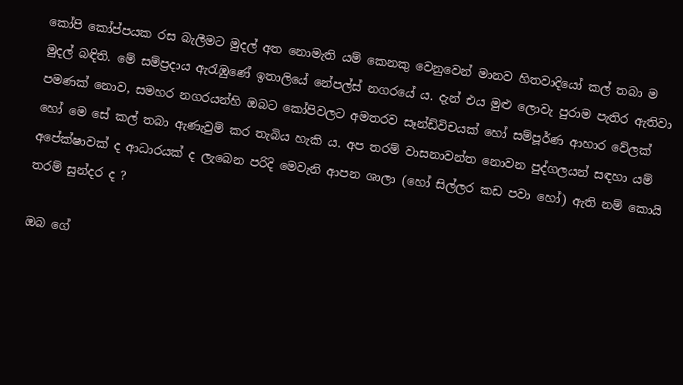කෝපි කෝප්පයක රස බැලීමට මුදල් අත නොමැති යම් කෙනකු වෙනුවෙන් මානව හිතවාදියෝ කල් තබා ම මුදල් බඳිති. මේ සම්ප්‍රදාය ඇරැඹුණේ ඉතාලියේ නේපල්ස් නගරයේ ය. දැන් එය මුළු ලොවැ පුර‍ාම පැතිර ඇතිවා පමණක් නොව, සමහර නගරයන්හි ඔබට කෝපිවලට අමතරව සෑන්ඩ්විචයක් හෝ සම්පූර්ණ ආහාර වේලක් හෝ මෙ සේ කල් තබා ඇණැවුම් කර තැබිය හැකි ය. අප තරම් වාසනාවන්ත නොවන පුද්ගලයන් සඳහා යම් අපේක්ෂාවක් ද ආධාරයක් ද ලැබෙන පරිදි මෙවැනි ආපන ශාලා (හෝ සිල්ලර කඩ පවා හෝ) ඇති නම් කොයි තරම් සුන්දර ද ?

ඔබ ගේ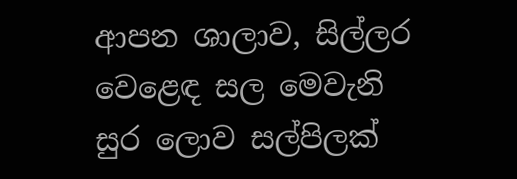ආපන ශාලාව, සිල්ලර වෙළෙඳ සල මෙවැනි සුර ලොව සල්පිලක්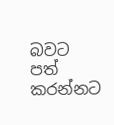බවට පත් කරන්නට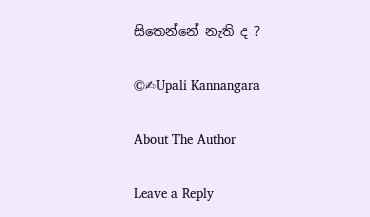සිතෙන්නේ නැති ද ?

©✍Upali Kannangara

About The Author

Leave a Reply